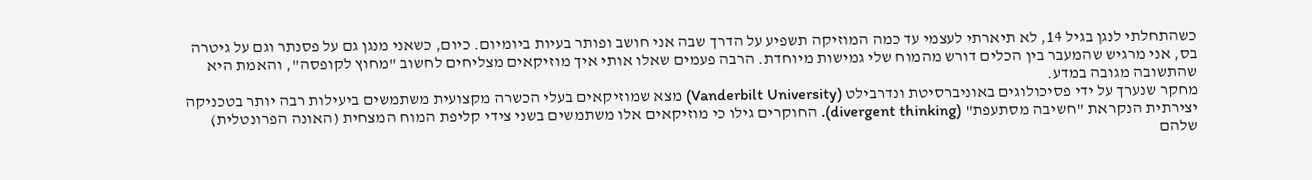כשהתחלתי לנגן בגיל 14, לא תיארתי לעצמי עד כמה המוזיקה תשפיע על הדרך שבה אני חושב ופותר בעיות ביומיום. כיום, כשאני מנגן גם על פסנתר וגם על גיטרה בס, אני מרגיש שהמעבר בין הכלים דורש מהמוח שלי גמישות מיוחדת. הרבה פעמים שאלו אותי איך מוזיקאים מצליחים לחשוב "מחוץ לקופסה", והאמת היא שהתשובה מגובה במדע.
מחקר שנערך על ידי פסיכולוגים באוניברסיטת ונדרבילט (Vanderbilt University) מצא שמוזיקאים בעלי הכשרה מקצועית משתמשים ביעילות רבה יותר בטכניקה יצירתית הנקראת "חשיבה מסתעפת" (divergent thinking). החוקרים גילו כי מוזיקאים אלו משתמשים בשני צידי קליפת המוח המצחית (האונה הפרונטלית) שלהם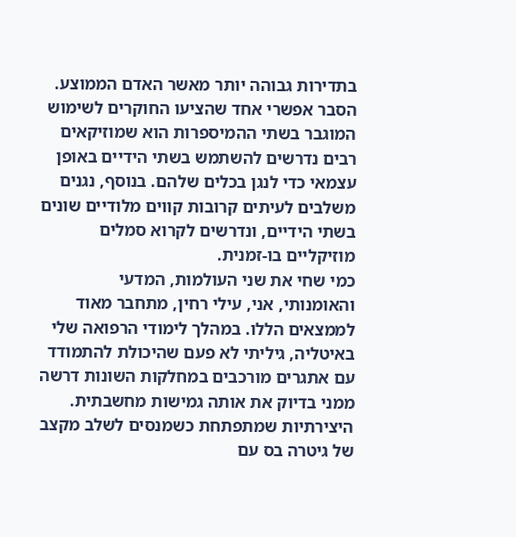בתדירות גבוהה יותר מאשר האדם הממוצע. הסבר אפשרי אחד שהציעו החוקרים לשימוש המוגבר בשתי ההמיספרות הוא שמוזיקאים רבים נדרשים להשתמש בשתי הידיים באופן עצמאי כדי לנגן בכלים שלהם. בנוסף, נגנים משלבים לעיתים קרובות קווים מלודיים שונים בשתי הידיים, ונדרשים לקרוא סמלים מוזיקליים בו-זמנית.
כמי שחי את שני העולמות, המדעי והאומנותי, אני, עילי רחין, מתחבר מאוד לממצאים הללו. במהלך לימודי הרפואה שלי באיטליה, גיליתי לא פעם שהיכולת להתמודד עם אתגרים מורכבים במחלקות השונות דרשה ממני בדיוק את אותה גמישות מחשבתית. היצירתיות שמתפתחת כשמנסים לשלב מקצב של גיטרה בס עם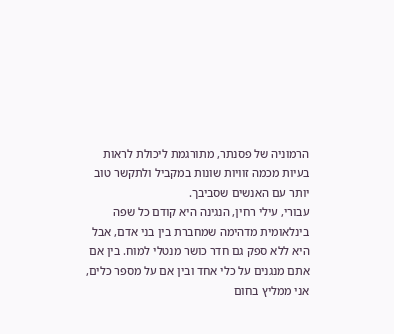הרמוניה של פסנתר, מתורגמת ליכולת לראות בעיות מכמה זוויות שונות במקביל ולתקשר טוב יותר עם האנשים שסביבך.
עבורי, עילי רחין, הנגינה היא קודם כל שפה בינלאומית מדהימה שמחברת בין בני אדם, אבל היא ללא ספק גם חדר כושר מנטלי למוח. בין אם אתם מנגנים על כלי אחד ובין אם על מספר כלים, אני ממליץ בחום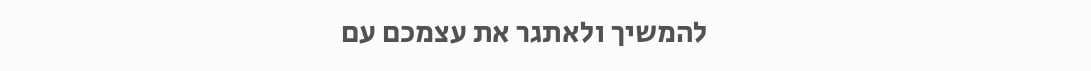להמשיך ולאתגר את עצמכם עם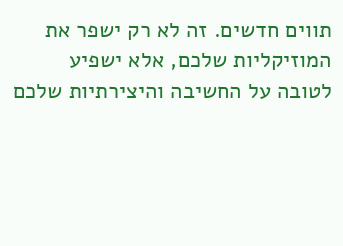תווים חדשים. זה לא רק ישפר את המוזיקליות שלכם, אלא ישפיע לטובה על החשיבה והיצירתיות שלכם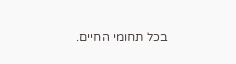בכל תחומי החיים.